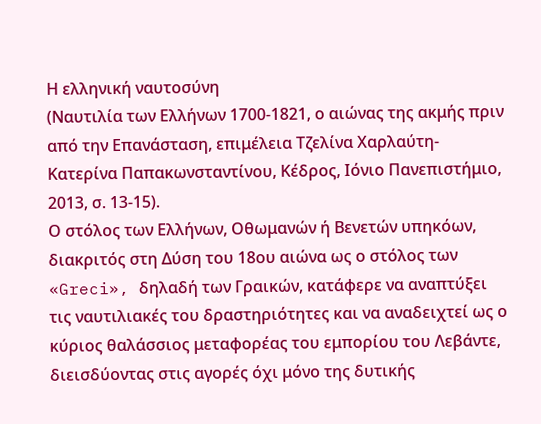Η ελληνική ναυτοσύνη
(Ναυτιλία των Ελλήνων 1700-1821, ο αιώνας της ακμής πριν από την Επανάσταση, επιμέλεια Τζελίνα Χαρλαύτη-Κατερίνα Παπακωνσταντίνου, Κέδρος, Ιόνιο Πανεπιστήμιο, 2013, σ. 13-15).
Ο στόλος των Ελλήνων, Οθωμανών ή Βενετών υπηκόων, διακριτός στη Δύση του 18ου αιώνα ως ο στόλος των «Greci», δηλαδή των Γραικών, κατάφερε να αναπτύξει τις ναυτιλιακές του δραστηριότητες και να αναδειχτεί ως ο κύριος θαλάσσιος μεταφορέας του εμπορίου του Λεβάντε, διεισδύοντας στις αγορές όχι μόνο της δυτικής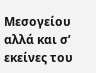Μεσογείου αλλά και σ’ εκείνες του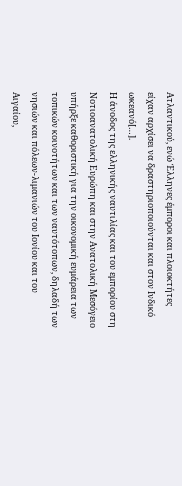Ατλαντικού, ενώ Έλληνες έμποροι και πλοιοκτήτες είχαν αρχίσει να δραστηριοποιούνται και στον Ινδικό ωκεανό[…].
Η άνοδος της ελληνικής ναυτιλίας και του εμπορίου στη Νοτιοανατολική Ευρώπη και στην Ανατολική Μεσόγειο υπήρξε καθοριστική για την οικονομική ευμάρεια των τοπικών κοινοτήτων και των ναυτότοπων, δηλαδή των νησιών και πόλεων-λιμανιών του Ιονίου και του Αιγαίου,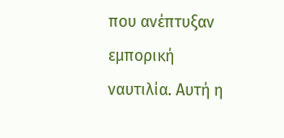που ανέπτυξαν εμπορική ναυτιλία. Αυτή η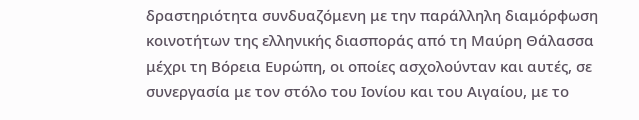δραστηριότητα συνδυαζόμενη με την παράλληλη διαμόρφωση κοινοτήτων της ελληνικής διασποράς από τη Μαύρη Θάλασσα μέχρι τη Βόρεια Ευρώπη, οι οποίες ασχολούνταν και αυτές, σε συνεργασία με τον στόλο του Ιονίου και του Αιγαίου, με το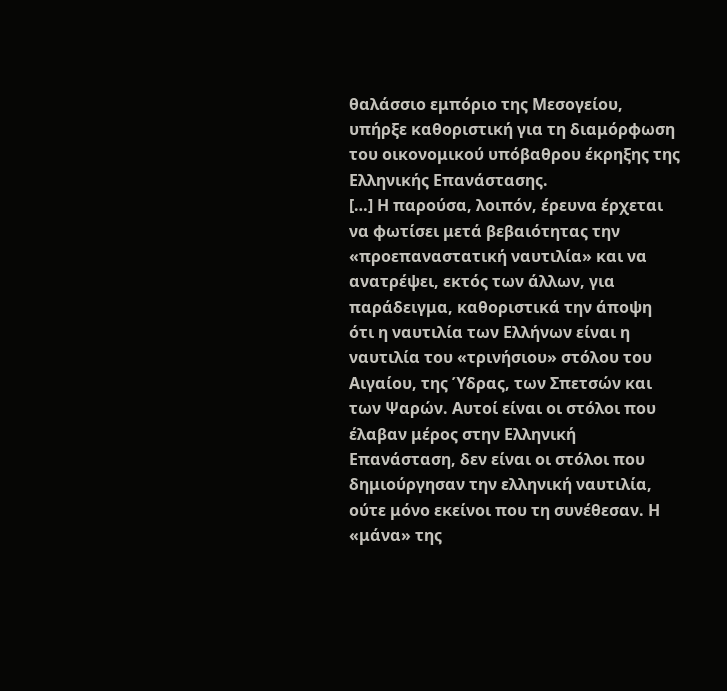θαλάσσιο εμπόριο της Μεσογείου, υπήρξε καθοριστική για τη διαμόρφωση του οικονομικού υπόβαθρου έκρηξης της Ελληνικής Επανάστασης.
[…] Η παρούσα, λοιπόν, έρευνα έρχεται να φωτίσει μετά βεβαιότητας την «προεπαναστατική ναυτιλία» και να ανατρέψει, εκτός των άλλων, για παράδειγμα, καθοριστικά την άποψη ότι η ναυτιλία των Ελλήνων είναι η ναυτιλία του «τρινήσιου» στόλου του Αιγαίου, της Ύδρας, των Σπετσών και των Ψαρών. Αυτοί είναι οι στόλοι που έλαβαν μέρος στην Ελληνική Επανάσταση, δεν είναι οι στόλοι που δημιούργησαν την ελληνική ναυτιλία, ούτε μόνο εκείνοι που τη συνέθεσαν. Η «μάνα» της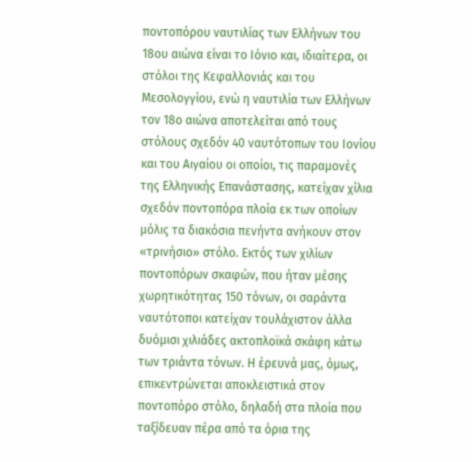ποντοπόρου ναυτιλίας των Ελλήνων του 18ου αιώνα είναι το Ιόνιο και, ιδιαίτερα, οι στόλοι της Κεφαλλονιάς και του Μεσολογγίου, ενώ η ναυτιλία των Ελλήνων τον 18ο αιώνα αποτελείται από τους στόλους σχεδόν 40 ναυτότοπων του Ιονίου και του Αιγαίου οι οποίοι, τις παραμονές της Ελληνικής Επανάστασης, κατείχαν χίλια σχεδόν ποντοπόρα πλοία εκ των οποίων μόλις τα διακόσια πενήντα ανήκουν στον «τρινήσιο» στόλο. Εκτός των χιλίων ποντοπόρων σκαφών, που ήταν μέσης χωρητικότητας 150 τόνων, οι σαράντα ναυτότοποι κατείχαν τουλάχιστον άλλα δυόμισι χιλιάδες ακτοπλοϊκά σκάφη κάτω των τριάντα τόνων. Η έρευνά μας, όμως, επικεντρώνεται αποκλειστικά στον ποντοπόρο στόλο, δηλαδή στα πλοία που ταξίδευαν πέρα από τα όρια της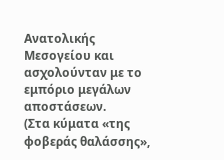Ανατολικής Μεσογείου και ασχολούνταν με το εμπόριο μεγάλων αποστάσεων.
(Στα κύματα «της φοβεράς θαλάσσης»,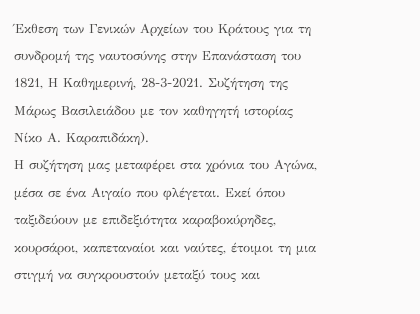Έκθεση των Γενικών Αρχείων του Κράτους για τη συνδρομή της ναυτοσύνης στην Επανάσταση του 1821, Η Καθημερινή, 28-3-2021. Συζήτηση της Μάρως Βασιλειάδου με τον καθηγητή ιστορίας Νίκο Α. Καραπιδάκη).
Η συζήτηση μας μεταφέρει στα χρόνια του Αγώνα, μέσα σε ένα Αιγαίο που φλέγεται. Εκεί όπου ταξιδεύουν με επιδεξιότητα καραβοκύρηδες, κουρσάροι, καπεταναίοι και ναύτες, έτοιμοι τη μια στιγμή να συγκρουστούν μεταξύ τους και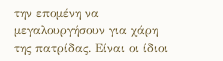την επομένη να μεγαλουργήσουν για χάρη της πατρίδας. Είναι οι ίδιοι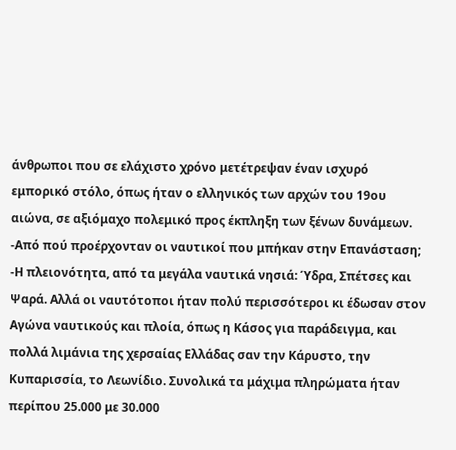άνθρωποι που σε ελάχιστο χρόνο μετέτρεψαν έναν ισχυρό εμπορικό στόλο, όπως ήταν ο ελληνικός των αρχών του 19ου αιώνα, σε αξιόμαχο πολεμικό προς έκπληξη των ξένων δυνάμεων.
-Από πού προέρχονταν οι ναυτικοί που μπήκαν στην Επανάσταση;
-Η πλειονότητα, από τα μεγάλα ναυτικά νησιά: Ύδρα, Σπέτσες και Ψαρά. Αλλά οι ναυτότοποι ήταν πολύ περισσότεροι κι έδωσαν στον Αγώνα ναυτικούς και πλοία, όπως η Κάσος για παράδειγμα, και πολλά λιμάνια της χερσαίας Ελλάδας σαν την Κάρυστο, την Κυπαρισσία, το Λεωνίδιο. Συνολικά τα μάχιμα πληρώματα ήταν περίπου 25.000 με 30.000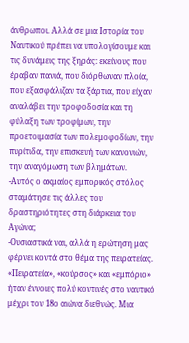άνθρωποι. Αλλά σε μια Ιστορία του Ναυτικού πρέπει να υπολογίσουμε και τις δυνάμεις της ξηράς: εκείνους που έραβαν πανιά, που διόρθωναν πλοία, που εξασφάλιζαν τα ξάρτια, που είχαν αναλάβει την τροφοδοσία και τη φύλαξη των τροφίμων, την προετοιμασία των πολεμοφοδίων, την πυρίτιδα, την επισκευή των κανονιών, την αναγόμωση των βλημάτων.
-Αυτός ο ακμαίος εμπορικός στόλος σταμάτησε τις άλλες του δραστηριότητες στη διάρκεια του Αγώνα;
-Ουσιαστικά ναι, αλλά η ερώτηση μας φέρνει κοντά στο θέμα της πειρατείας. «Πειρατεία», «κούρσος» και «εμπόριο» ήταν έννοιες πολύ κοντινές στο ναυτικό μέχρι τον 18ο αιώνα διεθνώς. Μια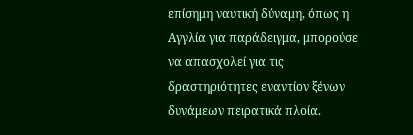επίσημη ναυτική δύναμη, όπως η Αγγλία για παράδειγμα, μπορούσε να απασχολεί για τις δραστηριότητες εναντίον ξένων δυνάμεων πειρατικά πλοία.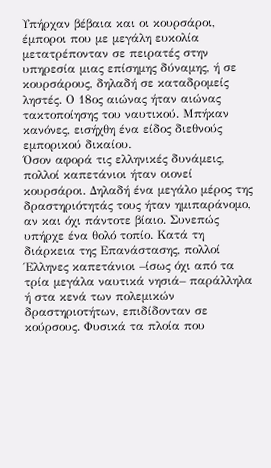Υπήρχαν βέβαια και οι κουρσάροι, έμποροι που με μεγάλη ευκολία μετατρέπονταν σε πειρατές στην υπηρεσία μιας επίσημης δύναμης, ή σε κουρσάρους, δηλαδή σε καταδρομείς ληστές. Ο 18ος αιώνας ήταν αιώνας τακτοποίησης του ναυτικού. Μπήκαν κανόνες, εισήχθη ένα είδος διεθνούς εμπορικού δικαίου.
Όσον αφορά τις ελληνικές δυνάμεις, πολλοί καπετάνιοι ήταν οιονεί κουρσάροι. Δηλαδή ένα μεγάλο μέρος της δραστηριότητάς τους ήταν ημιπαράνομο, αν και όχι πάντοτε βίαιο. Συνεπώς υπήρχε ένα θολό τοπίο. Κατά τη διάρκεια της Επανάστασης, πολλοί Έλληνες καπετάνιοι –ίσως όχι από τα τρία μεγάλα ναυτικά νησιά– παράλληλα ή στα κενά των πολεμικών δραστηριοτήτων, επιδίδονταν σε κούρσους. Φυσικά τα πλοία που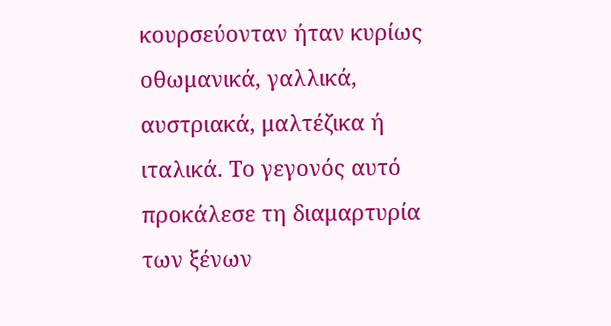κουρσεύονταν ήταν κυρίως οθωμανικά, γαλλικά, αυστριακά, μαλτέζικα ή ιταλικά. Το γεγονός αυτό προκάλεσε τη διαμαρτυρία των ξένων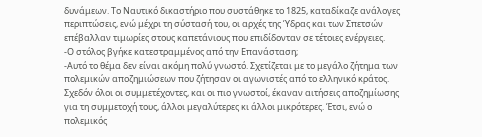δυνάμεων. Το Ναυτικό δικαστήριο που συστάθηκε το 1825, καταδίκαζε ανάλογες περιπτώσεις, ενώ μέχρι τη σύστασή του, οι αρχές της Ύδρας και των Σπετσών επέβαλλαν τιμωρίες στους καπετάνιους που επιδίδονταν σε τέτοιες ενέργειες.
-Ο στόλος βγήκε κατεστραμμένος από την Επανάσταση;
-Αυτό το θέμα δεν είναι ακόμη πολύ γνωστό. Σχετίζεται με το μεγάλο ζήτημα των πολεμικών αποζημιώσεων που ζήτησαν οι αγωνιστές από το ελληνικό κράτος. Σχεδόν όλοι οι συμμετέχοντες, και οι πιο γνωστοί, έκαναν αιτήσεις αποζημίωσης για τη συμμετοχή τους, άλλοι μεγαλύτερες κι άλλοι μικρότερες. Έτσι, ενώ ο πολεμικός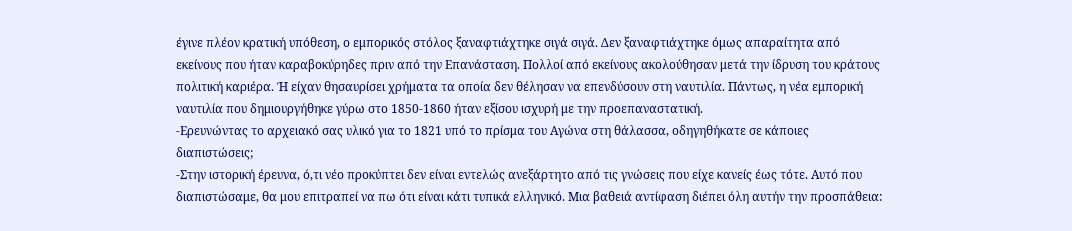έγινε πλέον κρατική υπόθεση, ο εμπορικός στόλος ξαναφτιάχτηκε σιγά σιγά. Δεν ξαναφτιάχτηκε όμως απαραίτητα από εκείνους που ήταν καραβοκύρηδες πριν από την Επανάσταση. Πολλοί από εκείνους ακολούθησαν μετά την ίδρυση του κράτους πολιτική καριέρα. Ή είχαν θησαυρίσει χρήματα τα οποία δεν θέλησαν να επενδύσουν στη ναυτιλία. Πάντως, η νέα εμπορική ναυτιλία που δημιουργήθηκε γύρω στο 1850-1860 ήταν εξίσου ισχυρή με την προεπαναστατική.
-Ερευνώντας το αρχειακό σας υλικό για το 1821 υπό το πρίσμα του Αγώνα στη θάλασσα, οδηγηθήκατε σε κάποιες διαπιστώσεις;
-Στην ιστορική έρευνα, ό,τι νέο προκύπτει δεν είναι εντελώς ανεξάρτητο από τις γνώσεις που είχε κανείς έως τότε. Αυτό που διαπιστώσαμε, θα μου επιτραπεί να πω ότι είναι κάτι τυπικά ελληνικό. Μια βαθειά αντίφαση διέπει όλη αυτήν την προσπάθεια: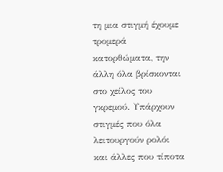τη μια στιγμή έχουμε τρομερά κατορθώματα, την άλλη όλα βρίσκονται στο χείλος του γκρεμού. Υπάρχουν στιγμές που όλα λειτουργούν ρολόι και άλλες που τίποτα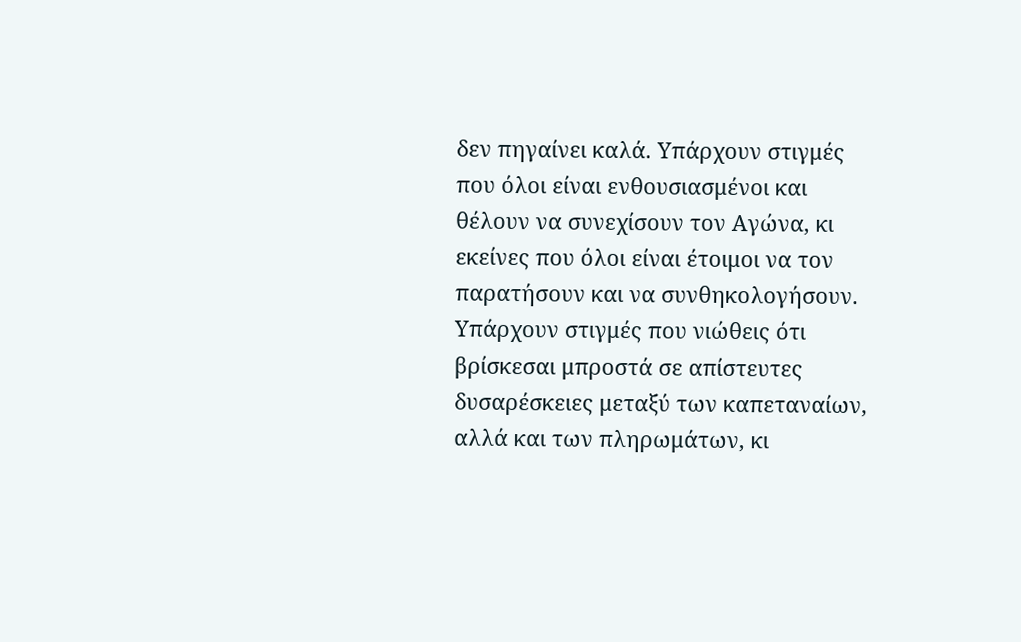δεν πηγαίνει καλά. Υπάρχουν στιγμές που όλοι είναι ενθουσιασμένοι και θέλουν να συνεχίσουν τον Αγώνα, κι εκείνες που όλοι είναι έτοιμοι να τον παρατήσουν και να συνθηκολογήσουν. Υπάρχουν στιγμές που νιώθεις ότι βρίσκεσαι μπροστά σε απίστευτες δυσαρέσκειες μεταξύ των καπεταναίων, αλλά και των πληρωμάτων, κι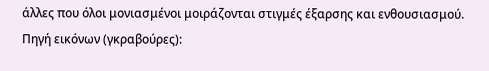άλλες που όλοι μονιασμένοι μοιράζονται στιγμές έξαρσης και ενθουσιασμού.
Πηγή εικόνων (γκραβούρες):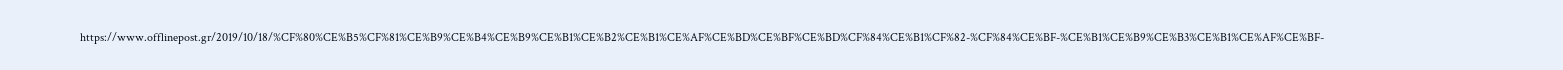https://www.offlinepost.gr/2019/10/18/%CF%80%CE%B5%CF%81%CE%B9%CE%B4%CE%B9%CE%B1%CE%B2%CE%B1%CE%AF%CE%BD%CE%BF%CE%BD%CF%84%CE%B1%CF%82-%CF%84%CE%BF-%CE%B1%CE%B9%CE%B3%CE%B1%CE%AF%CE%BF-